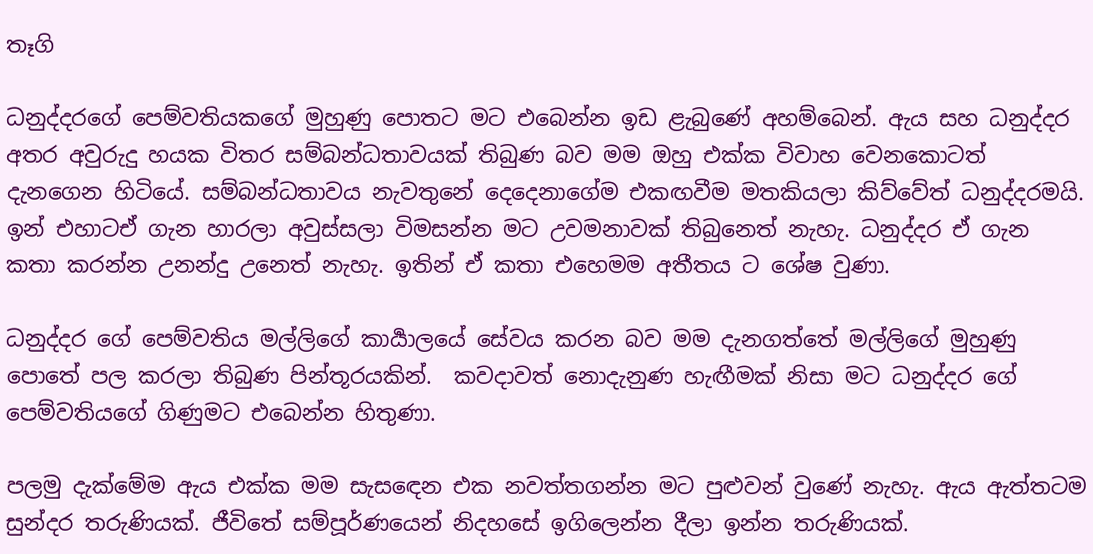තෑගි

ධනුද්දරගේ පෙම්වතියකගේ මුහුණු පොතට මට එබෙන්න ඉඩ ළැබුණේ අහම්බෙන්. ඇය සහ ධනුද්දර අතර අවුරුදු හයක විතර සම්බන්ධතාවයක් තිබුණ බව මම ඔහු එක්ක විවාහ වෙනකොටත් දැනගෙන හිටියේ. සම්බන්ධතාවය නැවතුනේ දෙදෙනාගේම එකඟවීම මතකියලා කිව්වේත් ධනුද්දරමයි. ඉන් එහාටඒ ගැන හාරලා අවුස්සලා විමසන්න මට උවමනාවක් තිබුනෙත් නැහැ. ධනුද්දර ඒ ගැන කතා කරන්න උනන්දු උනෙත් නැහැ. ඉතින් ඒ කතා එහෙමම අතීතය ට ශේෂ වුණා.

ධනුද්දර ගේ පෙම්වතිය මල්ලිගේ කාර්‍යාලයේ සේවය කරන බව මම දැනගත්තේ මල්ලිගේ මුහුණු පොතේ පල කරලා තිබුණ පින්තූරයකින්.  කවදාවත් නොදැනුණ හැඟීමක් නිසා මට ධනුද්දර ගේ පෙම්වතියගේ ගිණුමට එබෙන්න හිතුණා.

පලමු දැක්මේම ඇය එක්ක මම සැසඳෙන එක නවත්තගන්න මට පුළුවන් වුණේ නැහැ. ඇය ඇත්තටම සුන්දර තරුණියක්. ජීවිතේ සම්පූර්ණයෙන් නිදහසේ ඉගිලෙන්න දීලා ඉන්න තරුණියක්.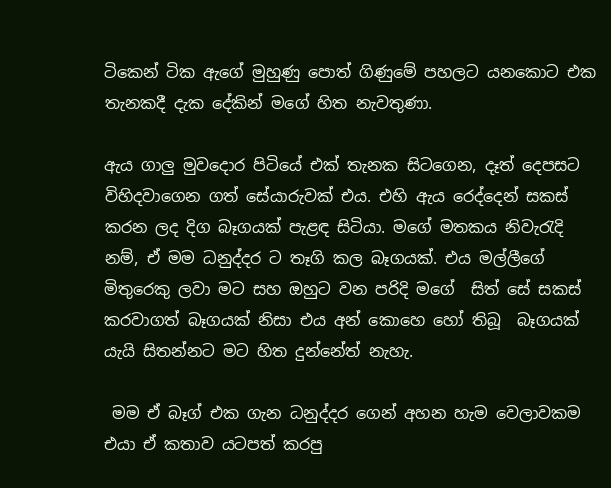ටිකෙන් ටික ඇගේ මුහුණු පොත් ගිණුමේ පහලට යනකොට එක තැනකදී දැක දේකින් මගේ හිත නැවතුණා.

ඇය ගාලු මුවදොර පිටියේ එක් තැනක සිටගෙන, දෑත් දෙපසට විහිදවාගෙන ගත් සේයාරුවක් එය. එහි ඇය රෙද්දෙන් සකස් කරන ලද දිග බෑගයක් පැළඳ සිටියා. මගේ මතකය නිවැරැදි නම්, ඒ මම ධනුද්දර ට තෑගි කල බෑගයක්. එය මල්ලීගේ මිතුරෙකු ලවා මට සහ ඔහුට වන පරිදි මගේ  සිත් සේ සකස් කරවාගත් බෑගයක් නිසා එය අන් කොහෙ හෝ තිබූ  බෑගයක් යැයි සිතන්නට මට හිත දුන්නේත් නැහැ.

 මම ඒ බෑග් එක ගැන ධනුද්දර ගෙන් අහන හැම වෙලාවකම එයා ඒ කතාව යටපත් කරපු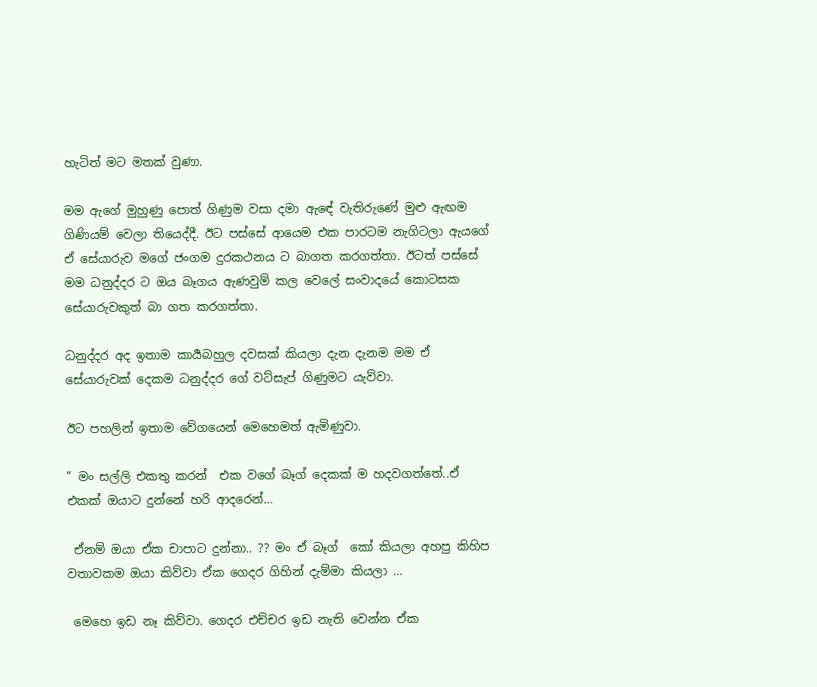හැටිත් මට මතක් වුණා.

මම ඇගේ මුහුණු පොත් ගිණුම වසා දමා ඇඳේ වැතිරුණේ මුළු ඇඟම ගිණියම් වෙලා තියෙද්දී. ඊට පස්සේ ආයෙම එක පාරටම නැගිටලා ඇයගේ ඒ සේයාරුව මගේ ජංගම දුරකථනය ට බාගත කරගත්තා. ඊටත් පස්සේ මම ධනුද්දර ට ඔය බෑගය ඇණවුම් කල වෙලේ සංවාදයේ කොටසක සේයාරුවකුත් බා ගත කරගත්තා.

ධනුද්දර අද ඉතාම කාර්‍යබහුල දවසක් කියලා දැන දැනම මම ඒ සේයාරුවක් දෙකම ධනුද්දර ගේ වට්සැප් ගිණුමට යැව්වා.

ඊට පහලින් ඉතාම වේගයෙන් මෙහෙමත් ඇමිණුවා.

” මං සල්ලි එකතු කරන්  එක වගේ බෑග් දෙකක් ම හදවගත්තේ..ඒ එකක් ඔයාට දුන්නේ හරි ආදරෙන්…

 ඒනම් ඔයා ඒක චාපාට දුන්නා.. ?? මං ඒ බෑග්  කෝ කියලා අහපු කිහිප වතාවකම ඔයා කිව්වා ඒක ගෙදර ගිහින් දැම්මා කියලා …

 මෙහෙ ඉඩ නෑ කිව්වා. ගෙදර එච්චර ඉඩ නැති වෙන්න ඒක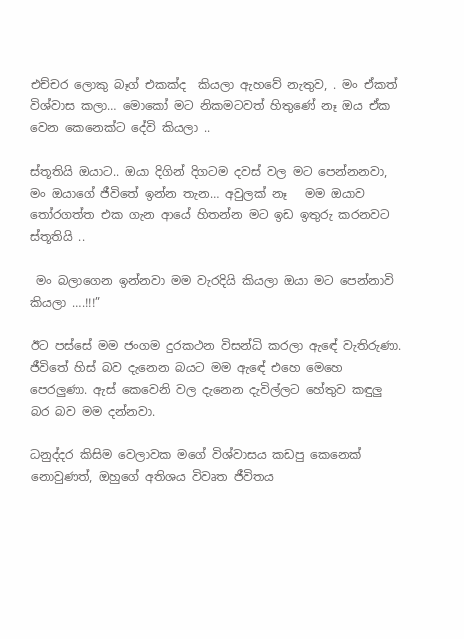එච්චර ලොකු බෑග් එකක්ද  කියලා ඇහවේ නැතුව, . මං ඒකත් විශ්වාස කලා… මොකෝ මට නිකමටවත් හිතුණේ නෑ ඔය ඒක වෙන කෙනෙක්ට දේවි කියලා ..

ස්තූතියි ඔයාට.. ඔයා දිගින් දිගටම දවස් වල මට පෙන්නනවා, මං ඔයාගේ ජීවිතේ ඉන්න තැන… අවුලක් නෑ   මම ඔයාව තෝරගත්ත එක ගැන ආයේ හිතන්න මට ඉඩ ඉතුරු කරනවට ස්තූතියි ..

 මං බලාගෙන ඉන්නවා මම වැරදියි කියලා ඔයා මට පෙන්නාවි කියලා ….!!!”

ඊට පස්සේ මම ජංගම දුරකථන විසන්ධි කරලා ඇඳේ වැතිරුණා. ජීවිතේ හිස් බව දැනෙන බයට මම ඇඳේ එහෙ මෙහෙ පෙරලුණා. ඇස් කෙවෙනි වල දැනෙන දැවිල්ලට හේතුව කඳුලු බර බව මම දන්නවා.

ධනුද්දර කිසිම වෙලාවක මගේ විශ්වාසය කඩපු කෙනෙක් නොවුණත්, ඔහුගේ අතිශය විවෘත ජීවිතය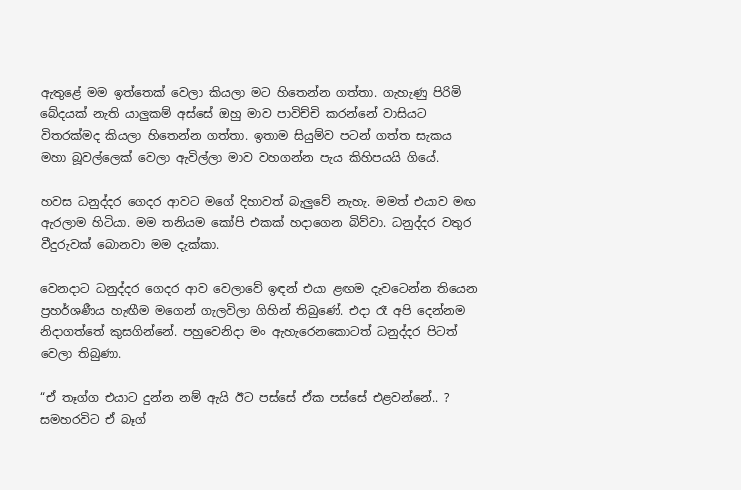ඇතුළේ මම ඉත්තෙක් වෙලා කියලා මට හිතෙන්න ගත්තා. ගැහැණු පිරිමි බේදයක් නැති යාලුකම් අස්සේ ඔහු මාව පාවිච්චි කරන්නේ වාසියට විතරක්මද කියලා හිතෙන්න ගත්තා. ඉතාම සියුම්ව පටන් ගත්ත සැකය මහා බූවල්ලෙක් වෙලා ඇවිල්ලා මාව වහගන්න පැය කිහිපයයි ගියේ.

හවස ධනුද්දර ගෙදර ආවට මගේ දිහාවත් බැලුවේ නැහැ. මමත් එයාව මඟ ඇරලාම හිටියා. මම තනියම කෝපි එකක් හදාගෙන බිව්වා. ධනුද්දර වතුර වීදුරුවක් බොනවා මම දැක්කා.

වෙනදාට ධනුද්දර ගෙදර ආව වෙලාවේ ඉඳන් එයා ළඟම දැවටෙන්න තියෙන ප්‍රහර්ශණීය හැඟීම මගෙන් ගැලවිලා ගිහින් තිබුණේ. එදා රෑ අපි දෙන්නම නිදාගත්තේ කුසගින්නේ. පහුවෙනිදා මං ඇහැරෙනකොටත් ධනුද්දර පිටත් වෙලා තිබුණා.

“ඒ තෑග්ග එයාට දුන්න නම් ඇයි ඊට පස්සේ ඒක පස්සේ එළවන්නේ.. ? සමහරවිට ඒ බෑග්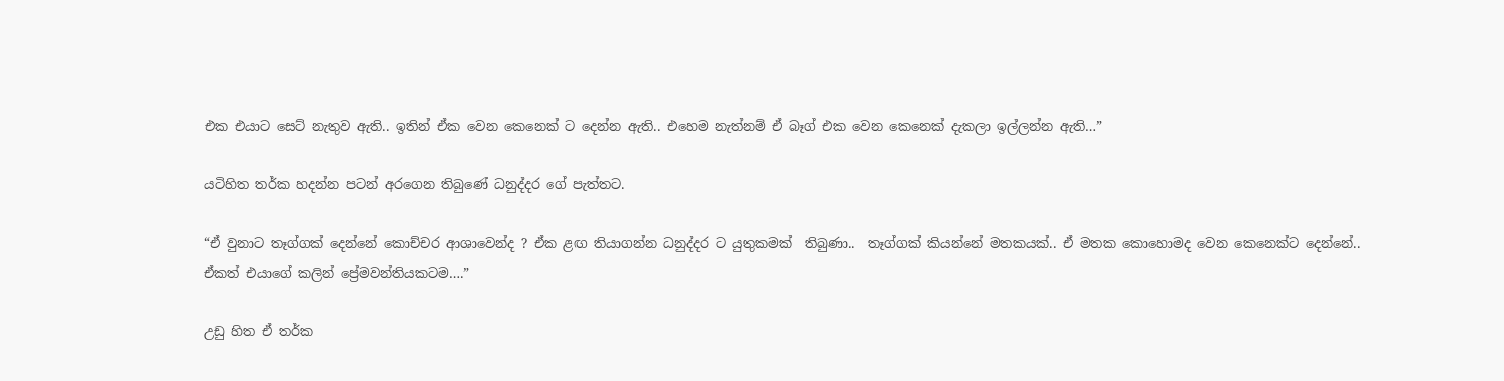එක එයාට සෙට් නැතුව ඇති.. ඉතින් ඒක වෙන කෙනෙක් ට දෙන්න ඇති.. එහෙම නැත්නම් ඒ බෑග් එක වෙන කෙනෙක් දැකලා ඉල්ලන්න ඇති…”

යටිහිත තර්ක හදන්න පටන් අරගෙන තිබුණේ ධනුද්දර ගේ පැත්තට.

“ඒ වුනාට තෑග්ගක් දෙන්නේ කොච්චර ආශාවෙන්ද ? ඒක ළඟ තියාගන්න ධනුද්දර ට යුතුකමක්  තිබුණා..  තෑග්ගක් කියන්නේ මතකයක්.. ඒ මතක කොහොමද වෙන කෙනෙක්ට දෙන්නේ.. ඒකත් එයාගේ කලින් ප්‍රේමවන්තියකටම….”

උඩු හිත ඒ තර්ක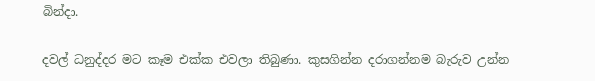බින්දා.

දවල් ධනුද්දර මට කෑම එක්ක එවලා තිබුණා. කුසගින්න දරාගන්නම බැරුව උන්න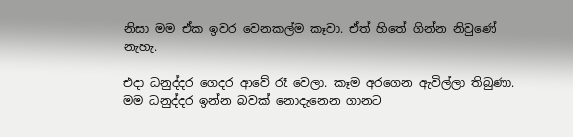නිසා මම ඒක ඉවර වෙනකල්ම කෑවා. ඒත් හිතේ ගින්න නිවුණේ නැහැ.

එදා ධනුද්දර ගෙදර ආවේ රෑ වෙලා. කෑම අරගෙන ඇවිල්ලා තිබුණා. මම ධනුද්දර ඉන්න බවක් නොදැනෙන ගානට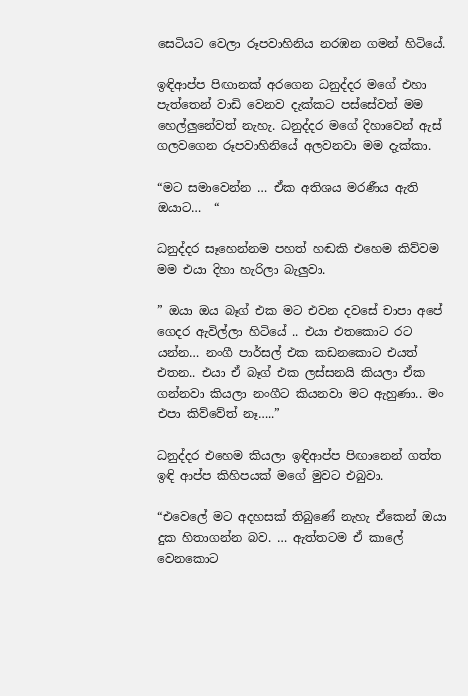සෙටියට වෙලා රූපවාහිනිය නරඹන ගමන් හිටියේ.

ඉඳිආප්ප පිඟානක් අරගෙන ධනුද්දර මගේ එහා පැත්තෙන් වාඩි වෙනව දැක්කට පස්සේවත් මම හෙල්ලුනේවත් නැහැ. ධනුද්දර මගේ දිහාවෙන් ඇස් ගලවගෙන රූපවාහිනියේ අලවනවා මම දැක්කා.

“මට සමාවෙන්න … ඒක අතිශය මරණීය ඇති ඔයාට…  “

ධනුද්දර සෑහෙන්නම පහත් හඬකි එහෙම කිව්වම මම එයා දිහා හැරිලා බැලුවා.

” ඔයා ඔය බෑග් එක මට එවන දවසේ චාපා අපේ ගෙදර ඇවිල්ලා හිටියේ .. එයා එතකොට රට යන්න… නංගී පාර්සල් එක කඩනකොට එයත් එතන.. එයා ඒ බෑග් එක ලස්සනයි කියලා ඒක ගන්නවා කියලා නංගීට කියනවා මට ඇහුණා.. මං එපා කිව්වේත් නෑ…..”

ධනුද්දර එහෙම කියලා ඉඳිආප්ප පිඟානෙන් ගත්ත ඉඳි ආප්ප කිහිපයක් මගේ මුවට එබුවා.

“එවෙලේ මට අදහසක් තිබුණේ නැහැ ඒකෙන් ඔයා දුක හිතාගන්න බව. … ඇත්තටම ඒ කාලේ වෙනකොට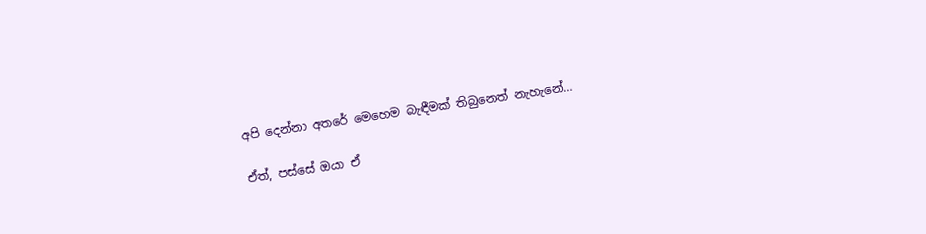අපි දෙන්නා අතරේ මෙහෙම බැඳීමක් තිබුනෙත් නැහැනේ…

ඒත්, පස්සේ ඔයා ඒ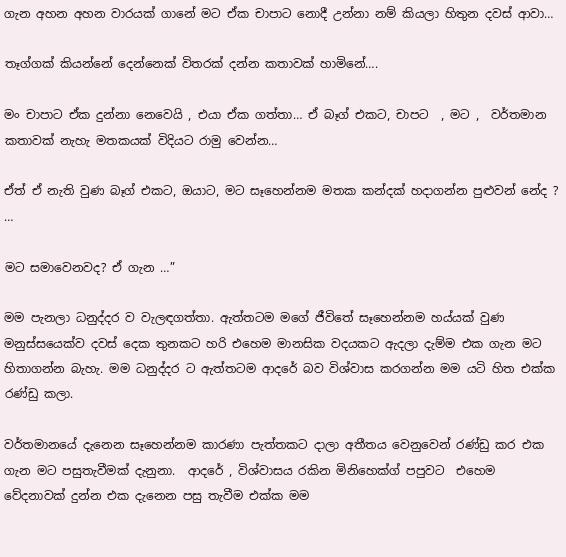ගැන අහන අහන වාරයක් ගානේ මට ඒක චාපාට නොදී උන්නා නම් කියලා හිතුන දවස් ආවා…

තෑග්ගක් කියන්නේ දෙන්නෙක් විතරක් දන්න කතාවක් හාමිනේ….

මං චාපාට ඒක දුන්නා නෙවෙයි , එයා ඒක ගත්තා… ඒ බෑග් එකට, චාපට  , මට ,  වර්තමාන කතාවක් නැහැ මතකයක් විදියට රාමු වෙන්න…

ඒත් ඒ නැති වුණ බෑග් එකට, ඔයාට, මට සෑහෙන්නම මතක කන්දක් හදාගන්න පුළුවන් නේද ? …

මට සමාවෙනවද? ඒ ගැන …”

මම පැනලා ධනුද්දර ව වැලඳගත්තා. ඇත්තටම මගේ ජීවිතේ සෑහෙන්නම හය්යක් වුණ මනුස්සයෙක්ව දවස් දෙක තුනකට හරි එහෙම මානසික වදයකට ඇදලා දැම්ම එක ගැන මට හිතාගන්න බැහැ. මම ධනුද්දර ට ඇත්තටම ආදරේ බව විශ්වාස කරගන්න මම යටි හිත එක්ක රණ්ඩු කලා.

වර්තමානයේ දැනෙන සෑහෙන්නම කාරණා පැත්තකට දාලා අතීතය වෙනුවෙන් රණ්ඩු කර එක ගැන මට පසුතැවීමක් දැනුනා.  ආදරේ , විශ්වාසය රකින මිනිහෙක්ග් පපුවට  එහෙම වේදනාවක් දුන්න එක දැනෙන පසු තැවීම එක්ක මම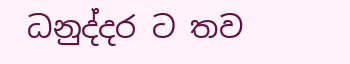ධනුද්දර ට තව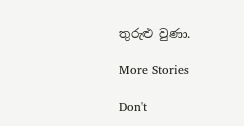තුරුළු වුණා.

More Stories

Don't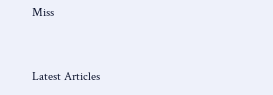Miss


Latest Articles